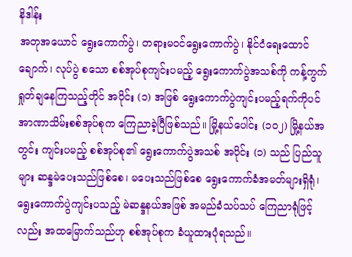နိဒါန်း
အတုအယောင် ရွေးကောက်ပွဲ၊ တရားမဝင်ရွေးကောက်ပွဲ၊ နိုင်ငံရေးထောင်ချောက်၊ လုပ်ပွဲ စသော စစ်အုပ်စုကျင်းပမည့် ရွေးကောက်ပွဲအသစ်ကို ကန့်ကွက်ရှုတ်ချနေကြသည့်တိုင် အပိုင်း (၁) အဖြစ် ရွေးကောက်ပွဲကျင်းပမည့်ရက်ကိုပင် အာဏာသိမ်းစစ်အုပ်စုက ကြေညာခဲ့ပြီဖြစ်သည်။ မြို့နယ်ပေါင်း (၁၀၂) မြို့နယ်အတွင်း ကျင်းပမည့် စစ်အုပ်စု၏ ရွေးကောက်ပွဲအသစ် အပိုင်း (၁) သည် ပြည်သူများ ဆန္ဒမဲပေးသည်ဖြစ်စေ၊ မပေးသည်ဖြစ်စေ ရွေးကောက်ခံအမတ်များရှိရုံ၊ ရွေးကောက်ပွဲကျင်းပသည့် မဲဆန္ဒနယ်အဖြစ် အမည်ခံသပ်သပ် ကြေညာရုံဖြင့်လည်း အထမြောက်သည်ဟု စစ်အုပ်စုက ခံယူထားပုံရသည်။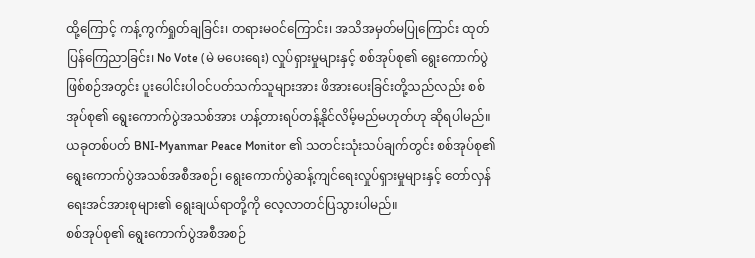ထို့ကြောင့် ကန့်ကွက်ရှုတ်ချခြင်း၊ တရားမဝင်ကြောင်း၊ အသိအမှတ်မပြုကြောင်း ထုတ်ပြန်ကြေညာခြင်း၊ No Vote (မဲ မပေးရေး) လှုပ်ရှားမှုများနှင့် စစ်အုပ်စု၏ ရွေးကောက်ပွဲဖြစ်စဉ်အတွင်း ပူးပေါင်းပါဝင်ပတ်သက်သူများအား ဖိအားပေးခြင်းတို့သည်လည်း စစ်အုပ်စု၏ ရွေးကောက်ပွဲအသစ်အား ဟန့်တားရပ်တန့်နိုင်လိမ့်မည်မဟုတ်ဟု ဆိုရပါမည်။
ယခုတစ်ပတ် BNI-Myanmar Peace Monitor ၏ သတင်းသုံးသပ်ချက်တွင်း စစ်အုပ်စု၏ ရွေးကောက်ပွဲအသစ်အစီအစဉ်၊ ရွေးကောက်ပွဲဆန့်ကျင်ရေးလှုပ်ရှားမှုများနှင့် တော်လှန်ရေးအင်အားစုများ၏ ရွေးချယ်ရာတို့ကို လေ့လာတင်ပြသွားပါမည်။
စစ်အုပ်စု၏ ရွေးကောက်ပွဲအစီအစဉ်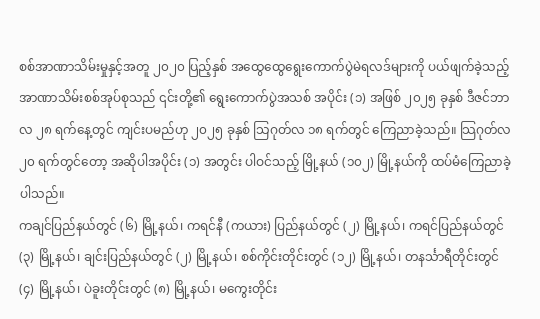စစ်အာဏာသိမ်းမှုနှင့်အတူ ၂၀၂၀ ပြည့်နှစ် အထွေထွေရွေးကောက်ပွဲမဲရလဒ်များကို ပယ်ဖျက်ခဲ့သည့် အာဏာသိမ်းစစ်အုပ်စုသည် ၎င်းတို့၏ ရွေးကောက်ပွဲအသစ် အပိုင်း (၁) အဖြစ် ၂၀၂၅ ခုနှစ် ဒီဇင်ဘာ လ ၂၈ ရက်နေ့တွင် ကျင်းပမည်ဟု ၂၀၂၅ ခုနှစ် သြဂုတ်လ ၁၈ ရက်တွင် ကြေညာခဲ့သည်။ သြဂုတ်လ ၂၀ ရက်တွင်တော့ အဆိုပါအပိုင်း (၁) အတွင်း ပါဝင်သည့် မြို့နယ် (၁၀၂) မြို့နယ်ကို ထပ်မံကြေညာခဲ့ပါသည်။
ကချင်ပြည်နယ်တွင် (၆) မြို့နယ်၊ ကရင်နီ (ကယား) ပြည်နယ်တွင် (၂) မြို့နယ်၊ ကရင်ပြည်နယ်တွင် (၃) မြို့နယ်၊ ချင်းပြည်နယ်တွင် (၂) မြို့နယ်၊ စစ်ကိုင်းတိုင်းတွင် (၁၂) မြို့နယ်၊ တနင်္သာရီတိုင်းတွင် (၄) မြို့နယ်၊ ပဲခူးတိုင်းတွင် (၈) မြို့နယ်၊ မကွေးတိုင်း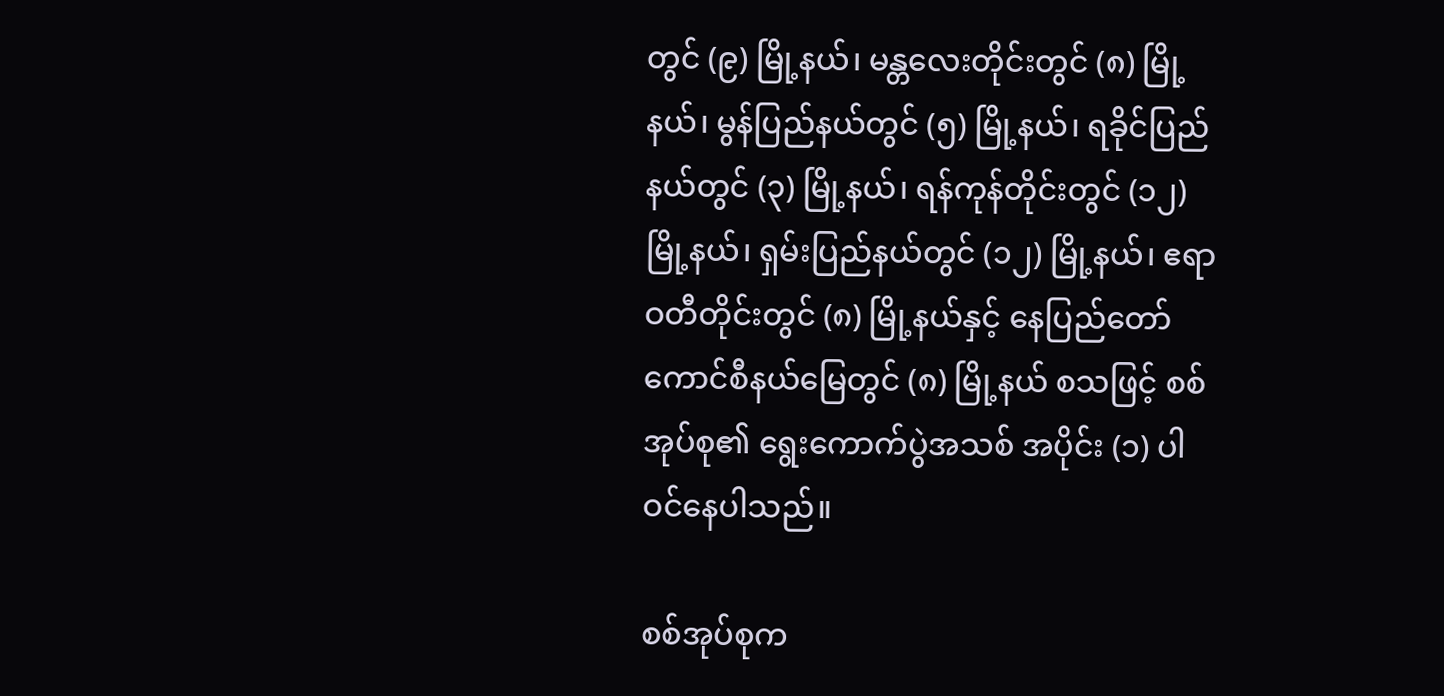တွင် (၉) မြို့နယ်၊ မန္တလေးတိုင်းတွင် (၈) မြို့နယ်၊ မွန်ပြည်နယ်တွင် (၅) မြို့နယ်၊ ရခိုင်ပြည်နယ်တွင် (၃) မြို့နယ်၊ ရန်ကုန်တိုင်းတွင် (၁၂) မြို့နယ်၊ ရှမ်းပြည်နယ်တွင် (၁၂) မြို့နယ်၊ ဧရာဝတီတိုင်းတွင် (၈) မြို့နယ်နှင့် နေပြည်တော်ကောင်စီနယ်မြေတွင် (၈) မြို့နယ် စသဖြင့် စစ်အုပ်စု၏ ရွေးကောက်ပွဲအသစ် အပိုင်း (၁) ပါဝင်နေပါသည်။

စစ်အုပ်စုက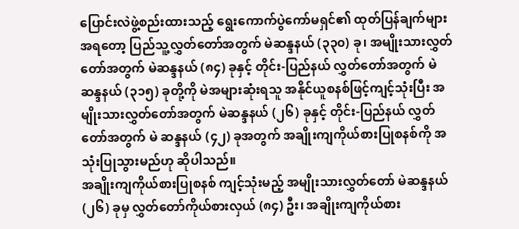ပြောင်းလဲဖွဲ့စည်းထားသည့် ရွေးကောက်ပွဲကော်မရှင်၏ ထုတ်ပြန်ချက်များအရတော့ ပြည်သူ့လွှတ်တော်အတွက် မဲဆန္ဒနယ် (၃၃၀) ခု၊ အမျိုးသားလွှတ်တော်အတွက် မဲဆန္ဒနယ် (၈၄) ခုနှင့် တိုင်း-ပြည်နယ် လွှတ်တော်အတွက် မဲဆန္ဒနယ် (၃၁၅) ခုတို့ကို မဲအများဆုံးရသူ အနိုင်ယူစနစ်ဖြင့်ကျင့်သုံးပြီး အမျိုးသားလွှတ်တော်အတွက် မဲဆန္ဒနယ် (၂၆) ခုနှင့် တိုင်း-ပြည်နယ် လွှတ်တော်အတွက် မဲ ဆန္ဒနယ် (၄၂) ခုအတွက် အချိုးကျကိုယ်စားပြုစနစ်ကို အသုံးပြုသွားမည်ဟု ဆိုပါသည်။
အချိုးကျကိုယ်စားပြုစနစ် ကျင့်သုံးမည့် အမျိုးသားလွှတ်တော် မဲဆန္ဒနယ် (၂၆) ခုမှ လွှတ်တော်ကိုယ်စားလှယ် (၈၄) ဦး၊ အချိုးကျကိုယ်စား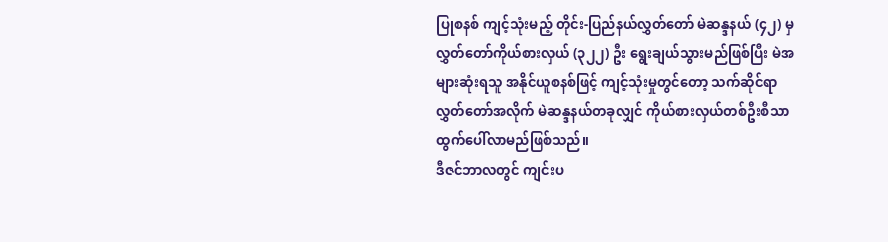ပြုစနစ် ကျင့်သုံးမည့် တိုင်း-ပြည်နယ်လွှတ်တော် မဲဆန္ဒနယ် (၄၂) မှ လွှတ်တော်ကိုယ်စားလှယ် (၃၂၂) ဦး ရွေးချယ်သွားမည်ဖြစ်ပြီး မဲအများဆုံးရသူ အနိုင်ယူစနစ်ဖြင့် ကျင့်သုံးမှုတွင်တော့ သက်ဆိုင်ရာလွှတ်တော်အလိုက် မဲဆန္ဒနယ်တခုလျှင် ကိုယ်စားလှယ်တစ်ဦးစီသာ ထွက်ပေါ်လာမည်ဖြစ်သည်။
ဒီဇင်ဘာလတွင် ကျင်းပ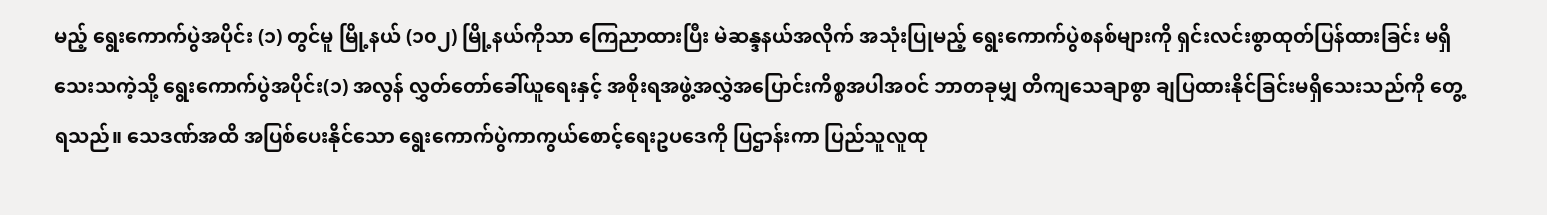မည့် ရွေးကောက်ပွဲအပိုင်း (၁) တွင်မူ မြို့နယ် (၁၀၂) မြို့နယ်ကိုသာ ကြေညာထားပြီး မဲဆန္ဒနယ်အလိုက် အသုံးပြုမည့် ရွေးကောက်ပွဲစနစ်များကို ရှင်းလင်းစွာထုတ်ပြန်ထားခြင်း မရှိသေးသကဲ့သို့ ရွေးကောက်ပွဲအပိုင်း(၁) အလွန် လွှတ်တော်ခေါ်ယူရေးနှင့် အစိုးရအဖွဲ့အလွှဲအပြောင်းကိစ္စအပါအဝင် ဘာတခုမျှ တိကျသေချာစွာ ချပြထားနိုင်ခြင်းမရှိသေးသည်ကို တွေ့ရသည်။ သေဒဏ်အထိ အပြစ်ပေးနိုင်သော ရွေးကောက်ပွဲကာကွယ်စောင့်ရေးဥပဒေကို ပြဌာန်းကာ ပြည်သူလူထု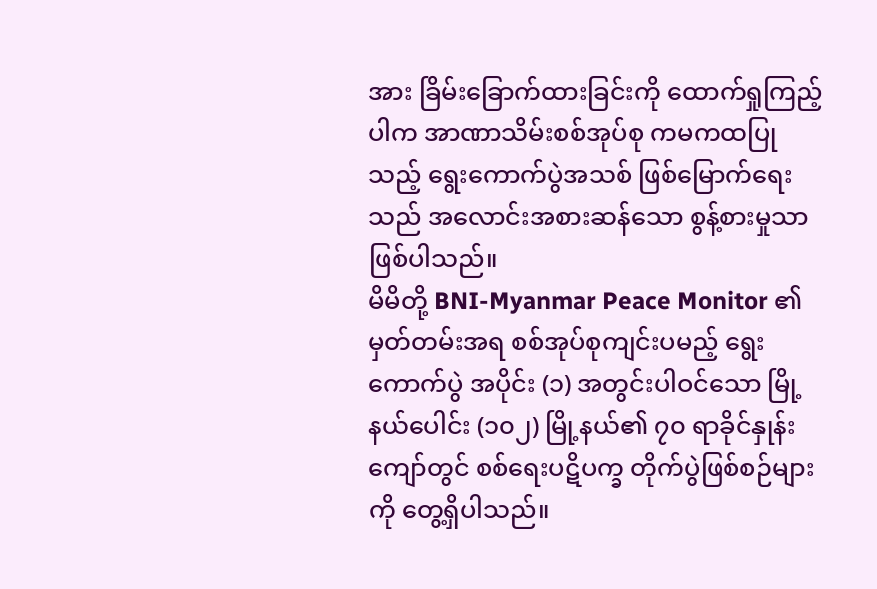အား ခြိမ်းခြောက်ထားခြင်းကို ထောက်ရှုကြည့်ပါက အာဏာသိမ်းစစ်အုပ်စု ကမကထပြုသည့် ရွေးကောက်ပွဲအသစ် ဖြစ်မြောက်ရေးသည် အလောင်းအစားဆန်သော စွန့်စားမှုသာ ဖြစ်ပါသည်။
မိမိတို့ BNI-Myanmar Peace Monitor ၏ မှတ်တမ်းအရ စစ်အုပ်စုကျင်းပမည့် ရွေးကောက်ပွဲ အပိုင်း (၁) အတွင်းပါဝင်သော မြို့နယ်ပေါင်း (၁၀၂) မြို့နယ်၏ ၇၀ ရာခိုင်နှုန်းကျော်တွင် စစ်ရေးပဋိပက္ခ တိုက်ပွဲဖြစ်စဉ်များကို တွေ့ရှိပါသည်။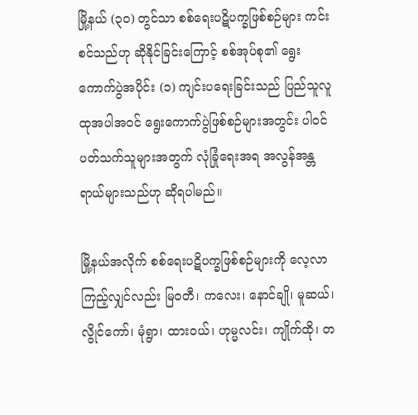မြို့နယ် (၃၀) တွင်သာ စစ်ရေးပဋိပက္ခဖြစ်စဉ်များ ကင်းစင်သည်ဟု ဆိုနိုင်ခြင်းကြောင့် စစ်အုပ်စု၏ ရွေးကောက်ပွဲအပိုင်း (၁) ကျင်းပရေးခြင်းသည် ပြည်သူလူထုအပါအဝင် ရွေးကောက်ပွဲဖြစ်စဉ်များအတွင်း ပါဝင်ပတ်သက်သူများအတွက် လုံခြုံရေးအရ အလွန်အန္တရာယ်များသည်ဟု ဆိုရပါမည်။

မြို့နယ်အလိုက် စစ်ရေးပဋိပက္ခဖြစ်စဉ်များကို လေ့လာကြည့်လျှင်လည်း မြဝတီ၊ ကလေး၊ နောင်ချို၊ မူဆယ်၊ လွိုင်ကော်၊ မုံရွာ၊ ထားဝယ်၊ ဟုမ္မလင်း၊ ကျိုက်ထို၊ တ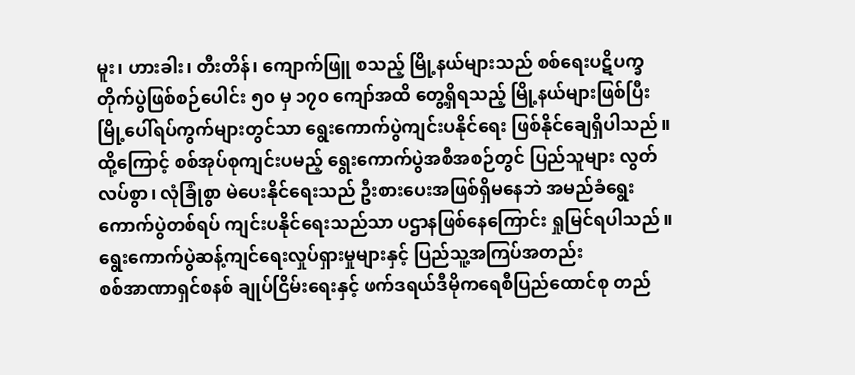မူး၊ ဟားခါး၊ တီးတိန်၊ ကျောက်ဖြူ စသည့် မြို့နယ်များသည် စစ်ရေးပဋိပက္ခတိုက်ပွဲဖြစ်စဉ်ပေါင်း ၅၀ မှ ၁၇၀ ကျော်အထိ တွေ့ရှိရသည့် မြို့နယ်များဖြစ်ပြီး မြို့ပေါ်ရပ်ကွက်များတွင်သာ ရွေးကောက်ပွဲကျင်းပနိုင်ရေး ဖြစ်နိုင်ချေရှိပါသည်။ ထို့ကြောင့် စစ်အုပ်စုကျင်းပမည့် ရွေးကောက်ပွဲအစီအစဉ်တွင် ပြည်သူများ လွတ်လပ်စွာ၊ လုံခြုံစွာ မဲပေးနိုင်ရေးသည် ဦးစားပေးအဖြစ်ရှိမနေဘဲ အမည်ခံရွေးကောက်ပွဲတစ်ရပ် ကျင်းပနိုင်ရေးသည်သာ ပဌာနဖြစ်နေကြောင်း ရှုမြင်ရပါသည်။
ရွေးကောက်ပွဲဆန့်ကျင်ရေးလှုပ်ရှားမှုများနှင့် ပြည်သူ့အကြပ်အတည်း
စစ်အာဏာရှင်စနစ် ချုပ်ငြိမ်းရေးနှင့် ဖက်ဒရယ်ဒီမိုကရေစီပြည်ထောင်စု တည်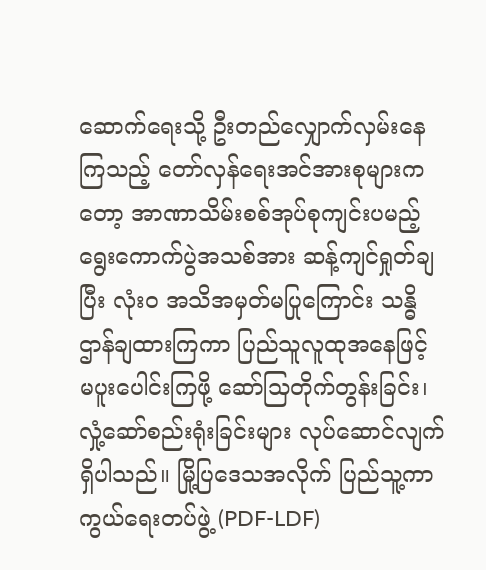ဆောက်ရေးသို့ ဦးတည်လျှောက်လှမ်းနေကြသည့် တော်လှန်ရေးအင်အားစုများကတော့ အာဏာသိမ်းစစ်အုပ်စုကျင်းပမည့် ရွေးကောက်ပွဲအသစ်အား ဆန့်ကျင်ရှုတ်ချပြီး လုံးဝ အသိအမှတ်မပြုကြောင်း သန္ဓိဌာန်ချထားကြကာ ပြည်သူလူထုအနေဖြင့် မပူးပေါင်းကြဖို့ ဆော်သြတိုက်တွန်းခြင်း၊ လှုံ့ဆော်စည်းရုံးခြင်းများ လုပ်ဆောင်လျက်ရှိပါသည်။ မြို့ပြဒေသအလိုက် ပြည်သူ့ကာကွယ်ရေးတပ်ဖွဲ့ (PDF-LDF)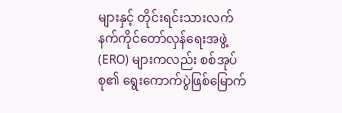များနှင့် တိုင်းရင်းသားလက်နက်ကိုင်တော်လှန်ရေးအဖွဲ့ (ERO) များကလည်း စစ်အုပ်စု၏ ရွေးကောက်ပွဲဖြစ်မြောက်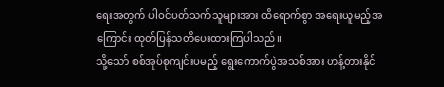ရေးအတွက် ပါဝင်ပတ်သက်သူများအား ထိရောက်စွာ အရေးယူမည့်အကြောင်း ထုတ်ပြန်သတိပေးထားကြပါသည်။
သို့သော် စစ်အုပ်စုကျင်းပမည့် ရွေးကောက်ပွဲအသစ်အား ဟန့်တားနိုင်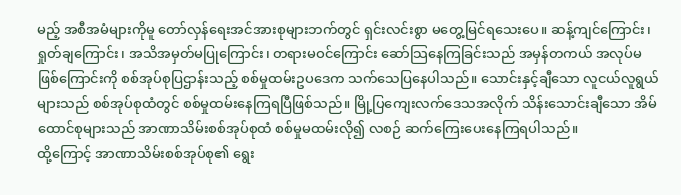မည့် အစီအမံများကိုမူ တော်လှန်ရေးအင်အားစုများဘက်တွင် ရှင်းလင်းစွာ မတွေ့မြင်ရသေးပေ။ ဆန့်ကျင်ကြောင်း၊ ရှုတ်ချကြောင်း၊ အသိအမှတ်မပြုကြောင်း၊ တရားမဝင်ကြောင်း ဆော်သြနေကြခြင်းသည် အမှန်တကယ် အလုပ်မဖြစ်ကြောင်းကို စစ်အုပ်စုပြဌာန်းသည့် စစ်မှုထမ်းဥပဒေက သက်သေပြနေပါသည်။ သောင်းနှင့်ချီသော လူငယ်လူရွယ်များသည် စစ်အုပ်စုထံတွင် စစ်မှုထမ်းနေကြရပြီဖြစ်သည်။ မြို့ပြကျေးလက်ဒေသအလိုက် သိန်းသောင်းချီသော အိမ်ထောင်စုများသည် အာဏာသိမ်းစစ်အုပ်စုထံ စစ်မှုမထမ်းလို၍ လစဉ် ဆက်ကြေးပေးနေကြရပါသည်။
ထို့ကြောင့် အာဏာသိမ်းစစ်အုပ်စု၏ ရွေး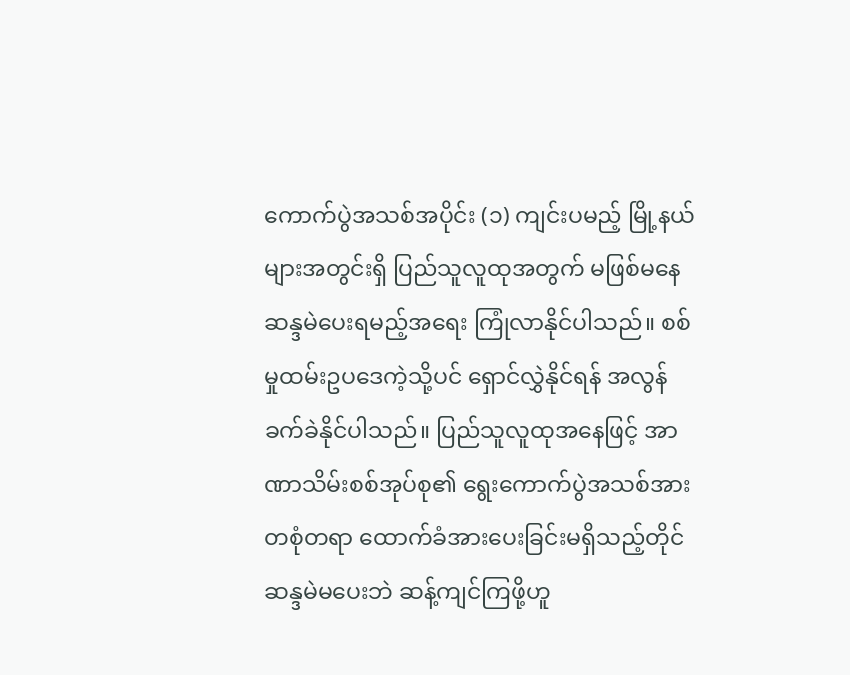ကောက်ပွဲအသစ်အပိုင်း (၁) ကျင်းပမည့် မြို့နယ်များအတွင်းရှိ ပြည်သူလူထုအတွက် မဖြစ်မနေဆန္ဒမဲပေးရမည့်အရေး ကြုံလာနိုင်ပါသည်။ စစ်မှုထမ်းဥပဒေကဲ့သို့ပင် ရှောင်လွှဲနိုင်ရန် အလွန်ခက်ခဲနိုင်ပါသည်။ ပြည်သူလူထုအနေဖြင့် အာဏာသိမ်းစစ်အုပ်စု၏ ရွေးကောက်ပွဲအသစ်အား တစုံတရာ ထောက်ခံအားပေးခြင်းမရှိသည့်တိုင် ဆန္ဒမဲမပေးဘဲ ဆန့်ကျင်ကြဖို့ဟူ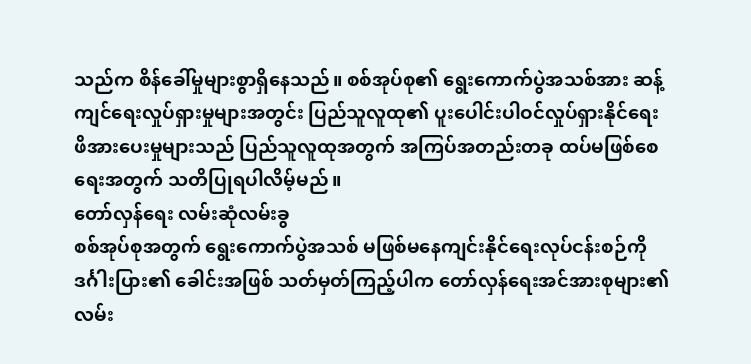သည်က စိန်ခေါ်မှုများစွာရှိနေသည်။ စစ်အုပ်စု၏ ရွေးကောက်ပွဲအသစ်အား ဆန့်ကျင်ရေးလှုပ်ရှားမှုများအတွင်း ပြည်သူလူထု၏ ပူးပေါင်းပါဝင်လှုပ်ရှားနိုင်ရေး ဖိအားပေးမှုများသည် ပြည်သူလူထုအတွက် အကြပ်အတည်းတခု ထပ်မဖြစ်စေရေးအတွက် သတိပြုရပါလိမ့်မည်။
တော်လှန်ရေး လမ်းဆုံလမ်းခွ
စစ်အုပ်စုအတွက် ရွေးကောက်ပွဲအသစ် မဖြစ်မနေကျင်းနိုင်ရေးလုပ်ငန်းစဉ်ကို ဒင်္ဂါးပြား၏ ခေါင်းအဖြစ် သတ်မှတ်ကြည့်ပါက တော်လှန်ရေးအင်အားစုများ၏ လမ်း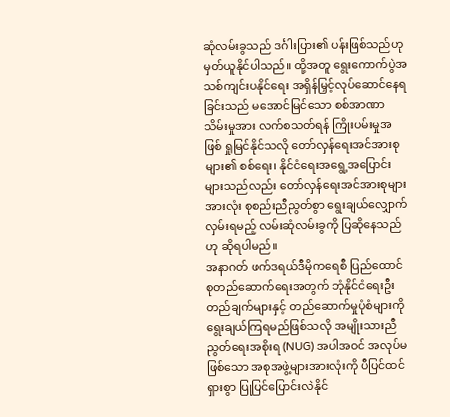ဆုံလမ်းခွသည် ဒင်္ဂါးပြား၏ ပန်းဖြစ်သည်ဟု မှတ်ယူနိုင်ပါသည်။ ထို့အတူ ရွေးကောက်ပွဲအသစ်ကျင်းပနိုင်ရေး အရှိန်မြှင့်လုပ်ဆောင်နေရခြင်းသည် မအောင်မြင်သော စစ်အာဏာသိမ်းမှုအား လက်စသတ်ရန် ကြိုးပမ်းမှုအဖြစ် ရှုမြင်နိုင်သလို တော်လှန်ရေးအင်အားစုများ၏ စစ်ရေး၊ နိုင်ငံရေးအရွေ့အပြောင်းများသည်လည်း တော်လှန်ရေးအင်အားစုများအားလုံး စုစည်းညီညွတ်စွာ ရွေးချယ်လျှောက်လှမ်းရမည့် လမ်းဆုံလမ်းခွကို ပြဆိုနေသည်ဟု ဆိုရပါမည်။
အနာဂတ် ဖက်ဒရယ်ဒီမိုကရေစီ ပြည်ထောင်စုတည်ဆောက်ရေးအတွက် ဘုံနိုင်ငံရေးဦးတည်ချက်များနှင့် တည်ဆောက်မှုပုံစံများကို ရွေးချယ်ကြရမည်ဖြစ်သလို အမျိုးသားညီညွတ်ရေးအစိုးရ (NUG) အပါအဝင် အလုပ်မဖြစ်သော အစုအဖွဲ့များအားလုံးကို ပီပြင်ထင်ရှားစွာ ပြုပြင်ပြောင်းလဲနိုင်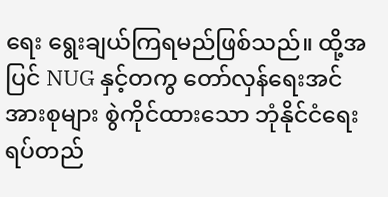ရေး ရွေးချယ်ကြရမည်ဖြစ်သည်။ ထို့အပြင် NUG နှင့်တကွ တော်လှန်ရေးအင်အားစုများ စွဲကိုင်ထားသော ဘုံနိုင်ငံရေးရပ်တည်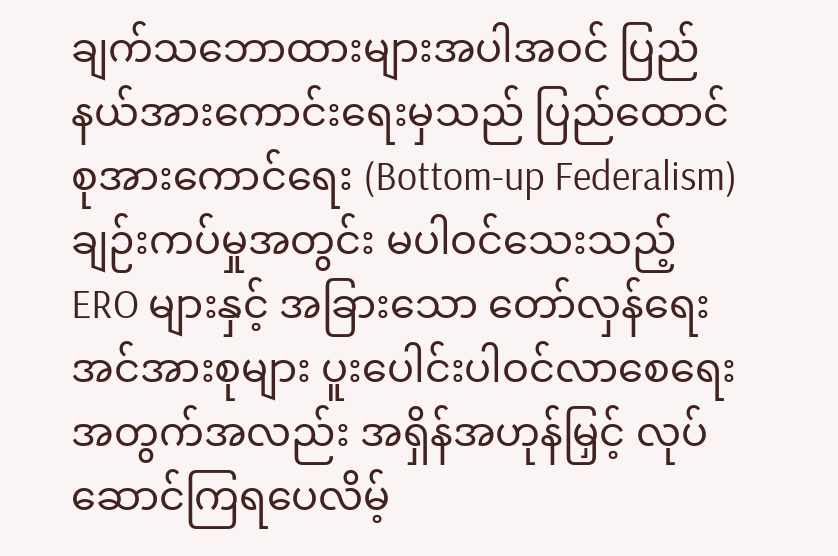ချက်သဘောထားများအပါအဝင် ပြည်နယ်အားကောင်းရေးမှသည် ပြည်ထောင်စုအားကောင်ရေး (Bottom-up Federalism) ချဉ်းကပ်မှုအတွင်း မပါဝင်သေးသည့် ERO များနှင့် အခြားသော တော်လှန်ရေးအင်အားစုများ ပူးပေါင်းပါဝင်လာစေရေးအတွက်အလည်း အရှိန်အဟုန်မြှင့် လုပ်ဆောင်ကြရပေလိမ့်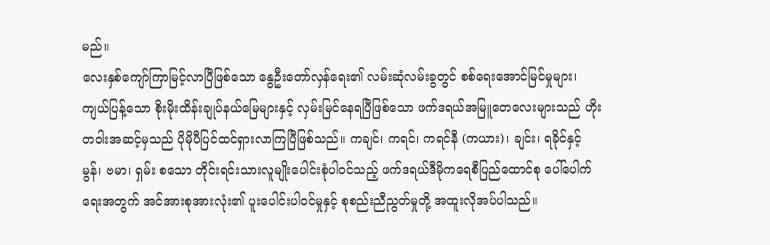မည်။
လေးနှစ်ကျော်ကြာမြင့်လာပြီဖြစ်သော နွေဦးတော်လှန်ရေး၏ လမ်းဆုံလမ်းခွတွင် စစ်ရေးအောင်မြင်မှုများ၊ ကျယ်ပြန့်သော စိုးမိုးထိန်းချုပ်နယ်မြေများနှင့် လှမ်းမြင်နေရပြီဖြစ်သော ဖက်ဒရယ်အမြူတေလေးများသည် ဟိုးတဝါးအဆင့်မှသည် ပိုမိုပီပြင်ထင်ရှားလာကြပြီဖြစ်သည်။ ကချင်၊ ကရင်၊ ကရင်နီ (ကယား)၊ ချင်း၊ ရခိုင်နှင့် မွန်၊ ဗမာ၊ ရှမ်း စသော တိုင်းရင်းသားလူမျိုးပေါင်းစုံပါဝင်သည့် ဖက်ဒရယ်ဒီမိုကရေစီပြည်ထောင်စု ပေါ်ပေါက်ရေးအတွက် အင်အားစုအားလုံး၏ ပူးပေါင်းပါဝင်မှုနှင့် စုစည်းညီညွတ်မှုတို့ အထူးလိုအပ်ပါသည်။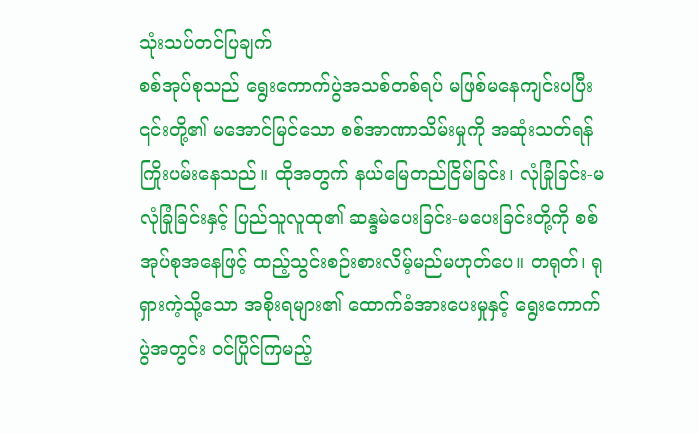သုံးသပ်တင်ပြချက်
စစ်အုပ်စုသည် ရွေးကောက်ပွဲအသစ်တစ်ရပ် မဖြစ်မနေကျင်းပပြီး ၎င်းတို့၏ မအောင်မြင်သော စစ်အာဏာသိမ်းမှုကို အဆုံးသတ်ရန် ကြိုးပမ်းနေသည်။ ထိုအတွက် နယ်မြေတည်ငြိမ်ခြင်း၊ လုံခြုံခြင်း-မလုံခြုံခြင်းနှင့် ပြည်သူလူထု၏ ဆန္ဒမဲပေးခြင်း-မပေးခြင်းတို့ကို စစ်အုပ်စုအနေဖြင့် ထည့်သွင်းစဉ်းစားလိမ့်မည်မဟုတ်ပေ။ တရုတ်၊ ရုရှားကဲ့သို့သော အစိုးရများ၏ ထောက်ခံအားပေးမှုနှင့် ရွေးကောက်ပွဲအတွင်း ဝင်ပြိုင်ကြမည့်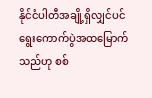နိုင်ငံပါတီအချို့ရှိလျှင်ပင် ရွေးကောက်ပွဲအထမြောက်သည်ဟု စစ်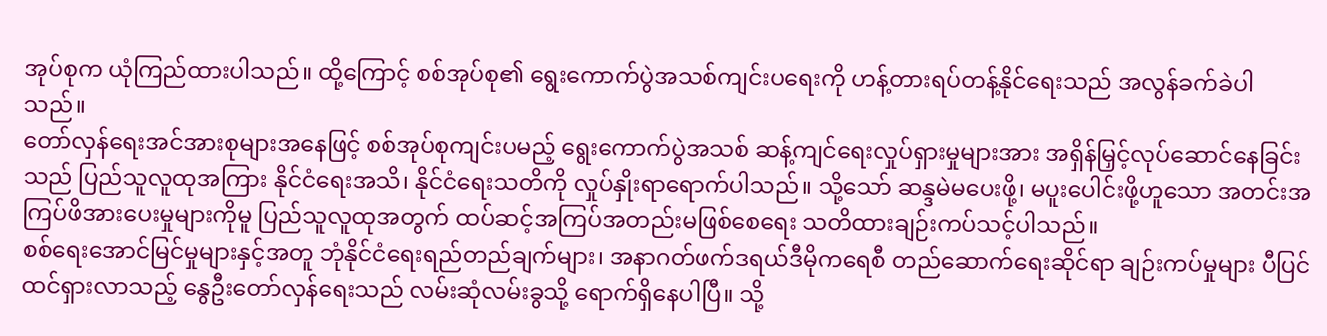အုပ်စုက ယုံကြည်ထားပါသည်။ ထို့ကြောင့် စစ်အုပ်စု၏ ရွေးကောက်ပွဲအသစ်ကျင်းပရေးကို ဟန့်တားရပ်တန့်နိုင်ရေးသည် အလွန်ခက်ခဲပါသည်။
တော်လှန်ရေးအင်အားစုများအနေဖြင့် စစ်အုပ်စုကျင်းပမည့် ရွေးကောက်ပွဲအသစ် ဆန့်ကျင်ရေးလှုပ်ရှားမှုများအား အရှိန်မြှင့်လုပ်ဆောင်နေခြင်းသည် ပြည်သူလူထုအကြား နိုင်ငံရေးအသိ၊ နိုင်ငံရေးသတိကို လှုပ်နှိုးရာရောက်ပါသည်။ သို့သော် ဆန္ဒမဲမပေးဖို့၊ မပူးပေါင်းဖို့ဟူသော အတင်းအကြပ်ဖိအားပေးမှုများကိုမူ ပြည်သူလူထုအတွက် ထပ်ဆင့်အကြပ်အတည်းမဖြစ်စေရေး သတိထားချဉ်းကပ်သင့်ပါသည်။
စစ်ရေးအောင်မြင်မှုများနှင့်အတူ ဘုံနိုင်ငံရေးရည်တည်ချက်များ၊ အနာဂတ်ဖက်ဒရယ်ဒီမိုကရေစီ တည်ဆောက်ရေးဆိုင်ရာ ချဉ်းကပ်မှုများ ပီပြင်ထင်ရှားလာသည့် နွေဦးတော်လှန်ရေးသည် လမ်းဆုံလမ်းခွသို့ ရောက်ရှိနေပါပြီ။ သို့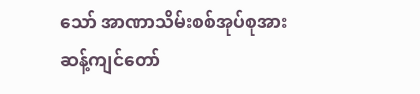သော် အာဏာသိမ်းစစ်အုပ်စုအား ဆန့်ကျင်တော်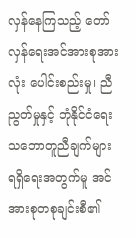လှန်နေကြသည့် တော်လှန်ရေးအင်အားစုအားလုံး ပေါင်းစည်းမှု၊ ညီညွတ်မှုနှင့် ဘုံနိုင်ငံရေးသဘောတူညီချက်များ ရရှိရေးအတွက်မူ အင်အားစုတစုချင်းစီ၏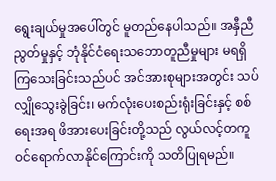ရွေးချယ်မှုအပေါ်တွင် မူတည်နေပါသည်။ အနှီညီညွတ်မှုနှင့် ဘုံနိုင်ငံရေးသဘောတူညီမှုများ မရရှိကြသေးခြင်းသည်ပင် အင်အားစုများအတွင်း သပ်လျှိုသွေးခွဲခြင်း၊ မက်လုံးပေးစည်းရုံးခြင်းနှင့် စစ်ရေးအရ ဖိအားပေးခြင်းတို့သည် လွယ်လင့်တကူ ဝင်ရောက်လာနိုင်ကြောင်းကို သတိပြုရမည်။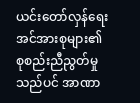ယင်းတော်လှန်ရေးအင်အားစုများ၏ စုစည်းညီညွတ်မှုသည်ပင် အာဏာ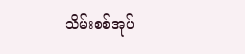သိမ်းစစ်အုပ်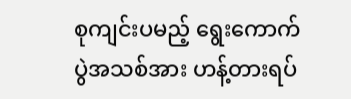စုကျင်းပမည့် ရွေးကောက်ပွဲအသစ်အား ဟန့်တားရပ်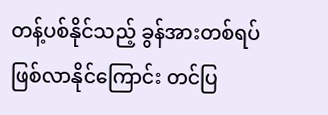တန့်ပစ်နိုင်သည့် ခွန်အားတစ်ရပ်ဖြစ်လာနိုင်ကြောင်း တင်ပြ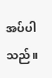အပ်ပါသည်။